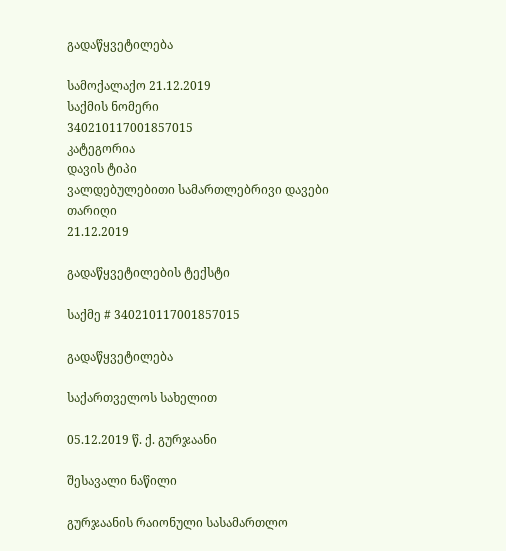გადაწყვეტილება

სამოქალაქო 21.12.2019
საქმის ნომერი
340210117001857015
კატეგორია
დავის ტიპი
ვალდებულებითი სამართლებრივი დავები
თარიღი
21.12.2019

გადაწყვეტილების ტექსტი

საქმე # 340210117001857015

გადაწყვეტილება

საქართველოს სახელით

05.12.2019 წ. ქ. გურჯაანი

შესავალი ნაწილი

გურჯაანის რაიონული სასამართლო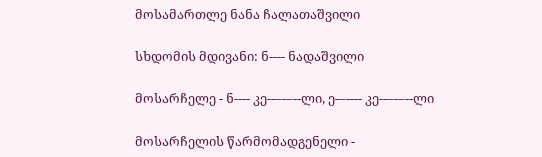მოსამართლე ნანა ჩალათაშვილი

სხდომის მდივანი: ნ---- ნადაშვილი

მოსარჩელე - ნ---- კე--–-–--ლი, ე-–---- კე--–-–--ლი

მოსარჩელის წარმომადგენელი -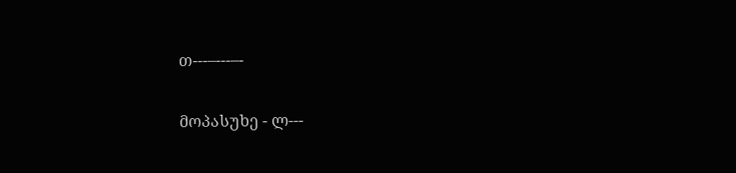თ---–---–-

მოპასუხე - ლ---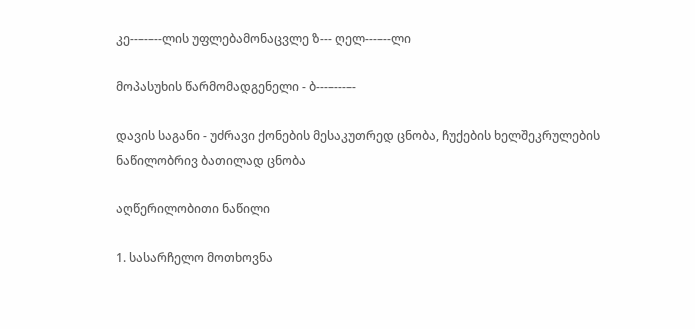კე--–-–--ლის უფლებამონაცვლე ზ--- ღელ---–--ლი

მოპასუხის წარმომადგენელი - ბ---–---–-

დავის საგანი - უძრავი ქონების მესაკუთრედ ცნობა, ჩუქების ხელშეკრულების ნაწილობრივ ბათილად ცნობა

აღწერილობითი ნაწილი

1. სასარჩელო მოთხოვნა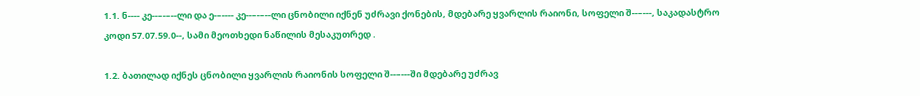1.1. ნ---- კე--–-–--ლი და ე-–---- კე--–-–--ლი ცნობილი იქნენ უძრავი ქონების, მდებარე ყვარლის რაიონი, სოფელი შ--–---, საკადასტრო კოდი 57.07.59.0--, სამი მეოთხედი ნაწილის მესაკუთრედ .

1.2. ბათილად იქნეს ცნობილი ყვარლის რაიონის სოფელი შ--–---ში მდებარე უძრავ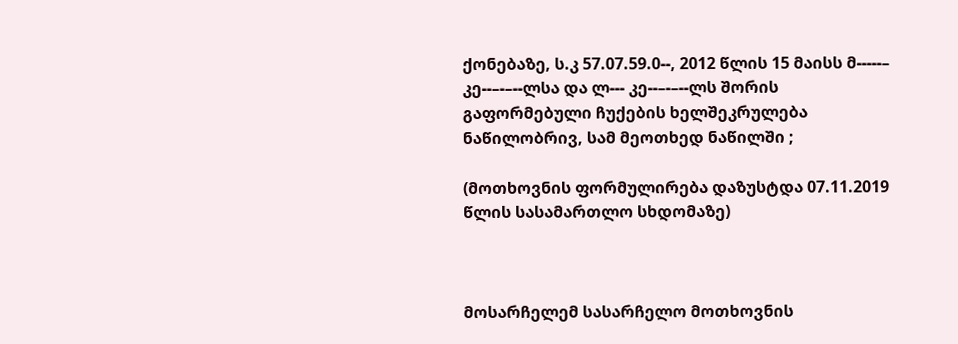ქონებაზე, ს.კ 57.07.59.0--, 2012 წლის 15 მაისს მ-----– კე--–-–--ლსა და ლ--- კე--–-–--ლს შორის გაფორმებული ჩუქების ხელშეკრულება ნაწილობრივ, სამ მეოთხედ ნაწილში ;

(მოთხოვნის ფორმულირება დაზუსტდა 07.11.2019 წლის სასამართლო სხდომაზე)



მოსარჩელემ სასარჩელო მოთხოვნის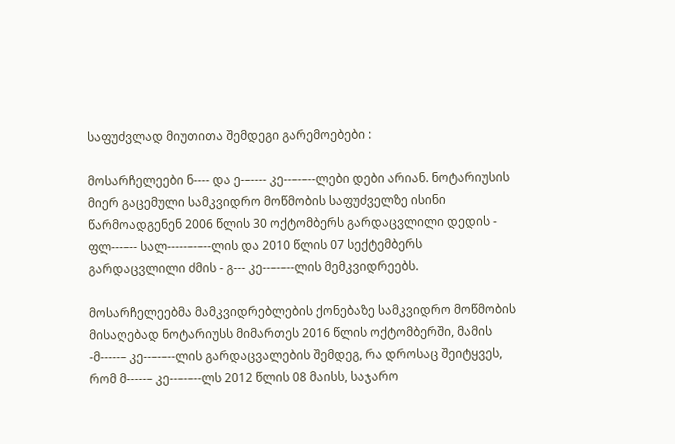საფუძვლად მიუთითა შემდეგი გარემოებები :

მოსარჩელეები ნ---- და ე-–---- კე--–-–--ლები დები არიან. ნოტარიუსის მიერ გაცემული სამკვიდრო მოწმობის საფუძველზე ისინი წარმოადგენენ 2006 წლის 30 ოქტომბერს გარდაცვლილი დედის - ფლ---–-- სალ-----–-–--ლის და 2010 წლის 07 სექტემბერს გარდაცვლილი ძმის - გ--- კე--–-–--ლის მემკვიდრეებს.

მოსარჩელეებმა მამკვიდრებლების ქონებაზე სამკვიდრო მოწმობის მისაღებად ნოტარიუსს მიმართეს 2016 წლის ოქტომბერში, მამის -მ-----– კე--–-–--ლის გარდაცვალების შემდეგ, რა დროსაც შეიტყვეს, რომ მ-----– კე--–-–--ლს 2012 წლის 08 მაისს, საჯარო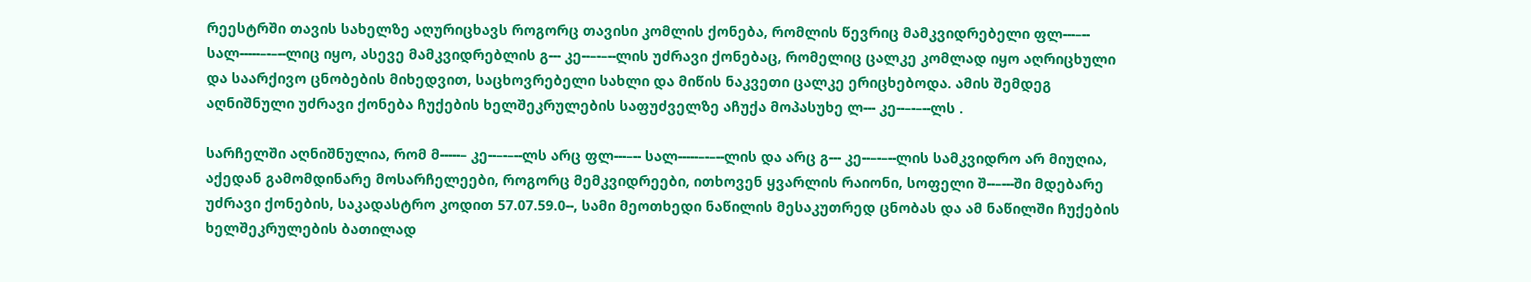რეესტრში თავის სახელზე აღურიცხავს როგორც თავისი კომლის ქონება, რომლის წევრიც მამკვიდრებელი ფლ---–-- სალ-----–-–--ლიც იყო, ასევე მამკვიდრებლის გ--- კე--–-–--ლის უძრავი ქონებაც, რომელიც ცალკე კომლად იყო აღრიცხული და საარქივო ცნობების მიხედვით, საცხოვრებელი სახლი და მიწის ნაკვეთი ცალკე ერიცხებოდა. ამის შემდეგ აღნიშნული უძრავი ქონება ჩუქების ხელშეკრულების საფუძველზე აჩუქა მოპასუხე ლ--- კე--–-–--ლს .

სარჩელში აღნიშნულია, რომ მ-----– კე--–-–--ლს არც ფლ---–-- სალ-----–-–--ლის და არც გ--- კე--–-–--ლის სამკვიდრო არ მიუღია, აქედან გამომდინარე მოსარჩელეები, როგორც მემკვიდრეები, ითხოვენ ყვარლის რაიონი, სოფელი შ--–---ში მდებარე უძრავი ქონების, საკადასტრო კოდით 57.07.59.0--, სამი მეოთხედი ნაწილის მესაკუთრედ ცნობას და ამ ნაწილში ჩუქების ხელშეკრულების ბათილად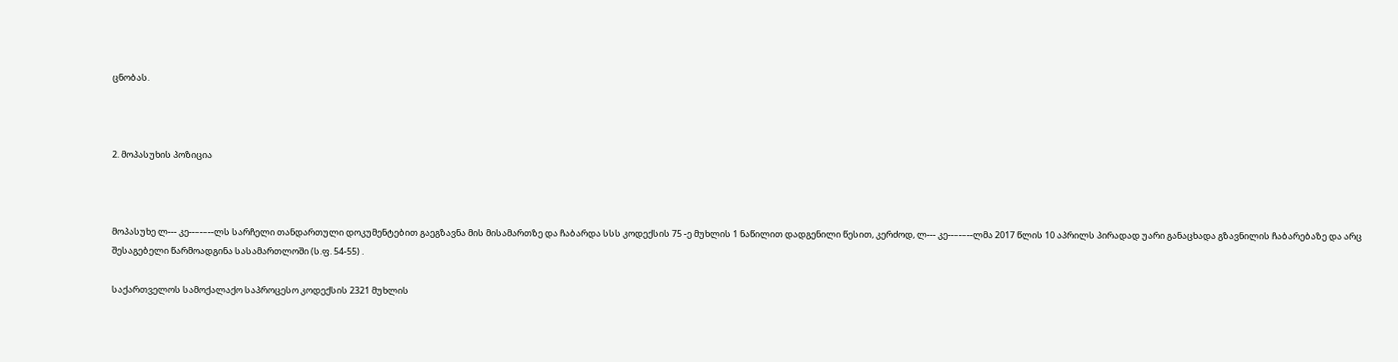ცნობას.



2. მოპასუხის პოზიცია



მოპასუხე ლ--- კე--–-–--ლს სარჩელი თანდართული დოკუმენტებით გაეგზავნა მის მისამართზე და ჩაბარდა სსს კოდექსის 75 -ე მუხლის 1 ნაწილით დადგენილი წესით, კერძოდ, ლ--- კე--–-–--ლმა 2017 წლის 10 აპრილს პირადად უარი განაცხადა გზავნილის ჩაბარებაზე და არც შესაგებელი წარმოადგინა სასამართლოში (ს.ფ. 54-55) .

საქართველოს სამოქალაქო საპროცესო კოდექსის 2321 მუხლის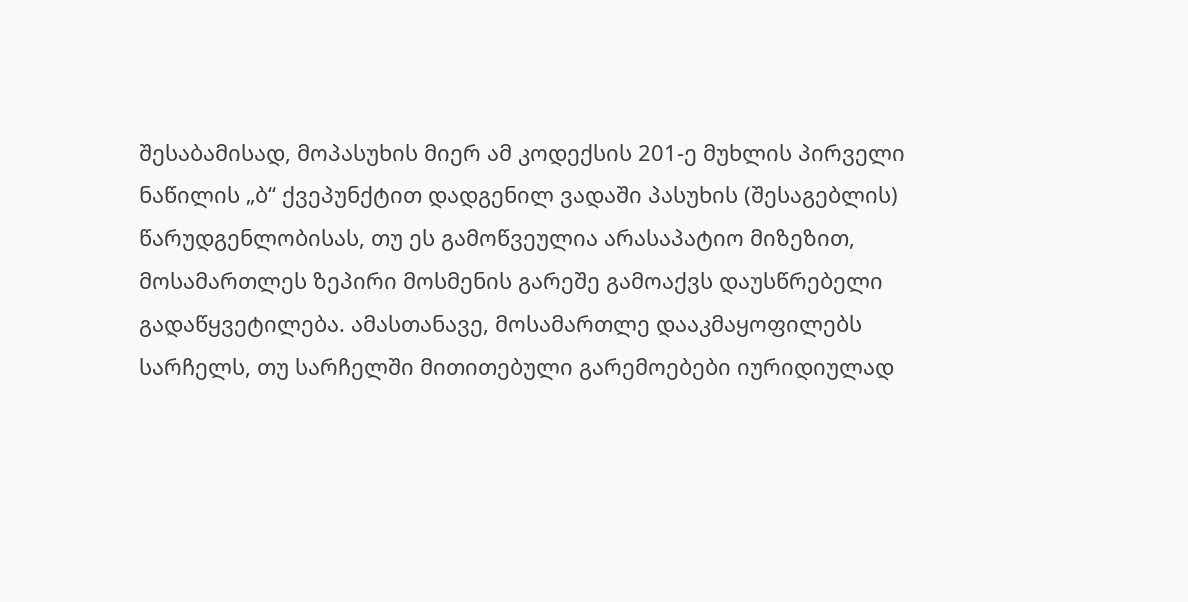შესაბამისად, მოპასუხის მიერ ამ კოდექსის 201-ე მუხლის პირველი ნაწილის „ბ“ ქვეპუნქტით დადგენილ ვადაში პასუხის (შესაგებლის) წარუდგენლობისას, თუ ეს გამოწვეულია არასაპატიო მიზეზით, მოსამართლეს ზეპირი მოსმენის გარეშე გამოაქვს დაუსწრებელი გადაწყვეტილება. ამასთანავე, მოსამართლე დააკმაყოფილებს სარჩელს, თუ სარჩელში მითითებული გარემოებები იურიდიულად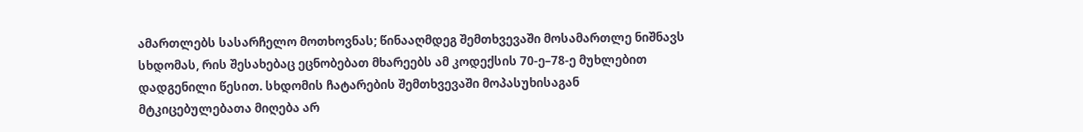ამართლებს სასარჩელო მოთხოვნას; წინააღმდეგ შემთხვევაში მოსამართლე ნიშნავს სხდომას, რის შესახებაც ეცნობებათ მხარეებს ამ კოდექსის 70-ე–78-ე მუხლებით დადგენილი წესით. სხდომის ჩატარების შემთხვევაში მოპასუხისაგან მტკიცებულებათა მიღება არ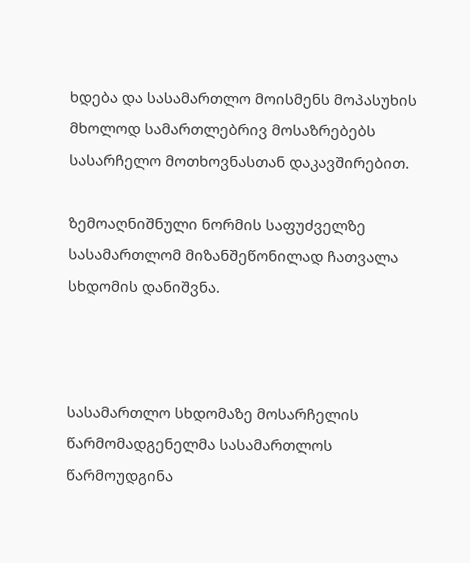ხდება და სასამართლო მოისმენს მოპასუხის მხოლოდ სამართლებრივ მოსაზრებებს სასარჩელო მოთხოვნასთან დაკავშირებით.

ზემოაღნიშნული ნორმის საფუძველზე სასამართლომ მიზანშეწონილად ჩათვალა სხდომის დანიშვნა.



სასამართლო სხდომაზე მოსარჩელის წარმომადგენელმა სასამართლოს წარმოუდგინა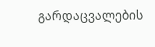გარდაცვალების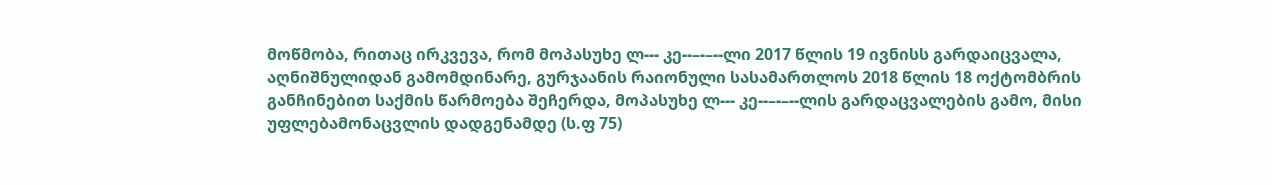მოწმობა, რითაც ირკვევა, რომ მოპასუხე ლ--- კე--–-–--ლი 2017 წლის 19 ივნისს გარდაიცვალა, აღნიშნულიდან გამომდინარე, გურჯაანის რაიონული სასამართლოს 2018 წლის 18 ოქტომბრის განჩინებით საქმის წარმოება შეჩერდა, მოპასუხე ლ--- კე--–-–--ლის გარდაცვალების გამო, მისი უფლებამონაცვლის დადგენამდე (ს.ფ 75)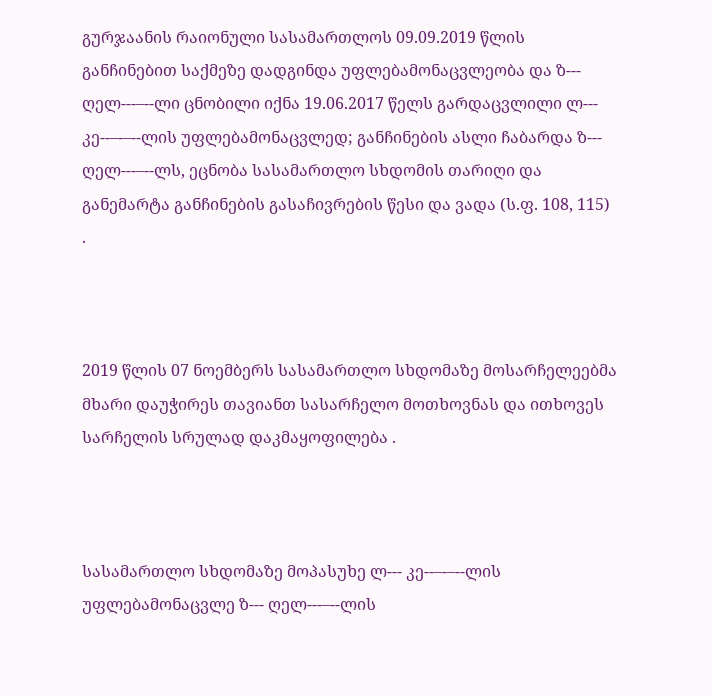გურჯაანის რაიონული სასამართლოს 09.09.2019 წლის განჩინებით საქმეზე დადგინდა უფლებამონაცვლეობა და ზ--- ღელ---–--ლი ცნობილი იქნა 19.06.2017 წელს გარდაცვლილი ლ--- კე--–-–--ლის უფლებამონაცვლედ; განჩინების ასლი ჩაბარდა ზ--- ღელ---–--ლს, ეცნობა სასამართლო სხდომის თარიღი და განემარტა განჩინების გასაჩივრების წესი და ვადა (ს.ფ. 108, 115) .



2019 წლის 07 ნოემბერს სასამართლო სხდომაზე მოსარჩელეებმა მხარი დაუჭირეს თავიანთ სასარჩელო მოთხოვნას და ითხოვეს სარჩელის სრულად დაკმაყოფილება .



სასამართლო სხდომაზე მოპასუხე ლ--- კე--–-–--ლის უფლებამონაცვლე ზ--- ღელ---–--ლის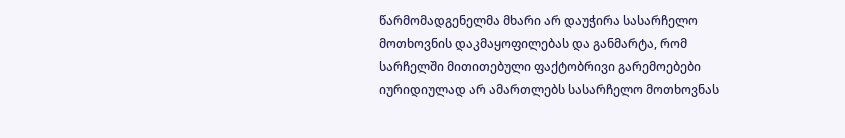წარმომადგენელმა მხარი არ დაუჭირა სასარჩელო მოთხოვნის დაკმაყოფილებას და განმარტა, რომ სარჩელში მითითებული ფაქტობრივი გარემოებები იურიდიულად არ ამართლებს სასარჩელო მოთხოვნას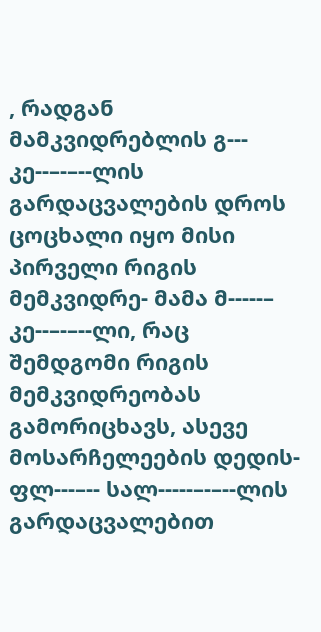, რადგან მამკვიდრებლის გ--- კე--–-–--ლის გარდაცვალების დროს ცოცხალი იყო მისი პირველი რიგის მემკვიდრე- მამა მ-----– კე--–-–--ლი, რაც შემდგომი რიგის მემკვიდრეობას გამორიცხავს, ასევე მოსარჩელეების დედის- ფლ---–-- სალ-----–-–--ლის გარდაცვალებით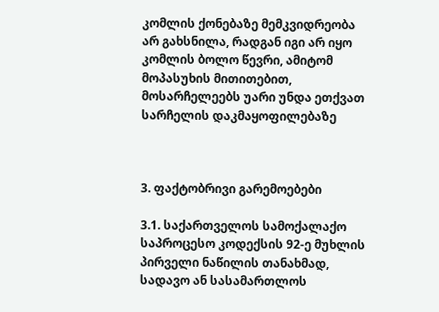კომლის ქონებაზე მემკვიდრეობა არ გახსნილა, რადგან იგი არ იყო კომლის ბოლო წევრი, ამიტომ მოპასუხის მითითებით, მოსარჩელეებს უარი უნდა ეთქვათ სარჩელის დაკმაყოფილებაზე



3. ფაქტობრივი გარემოებები

3.1. საქართველოს სამოქალაქო საპროცესო კოდექსის 92-ე მუხლის პირველი ნაწილის თანახმად, სადავო ან სასამართლოს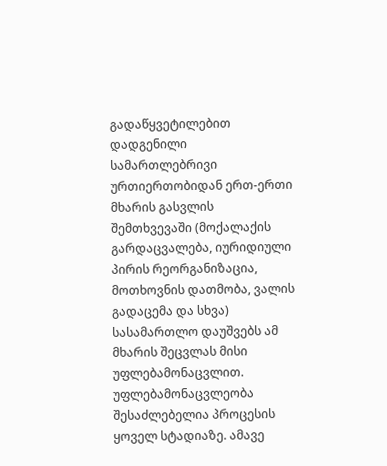გადაწყვეტილებით დადგენილი სამართლებრივი ურთიერთობიდან ერთ-ერთი მხარის გასვლის შემთხვევაში (მოქალაქის გარდაცვალება, იურიდიული პირის რეორგანიზაცია, მოთხოვნის დათმობა, ვალის გადაცემა და სხვა) სასამართლო დაუშვებს ამ მხარის შეცვლას მისი უფლებამონაცვლით. უფლებამონაცვლეობა შესაძლებელია პროცესის ყოველ სტადიაზე. ამავე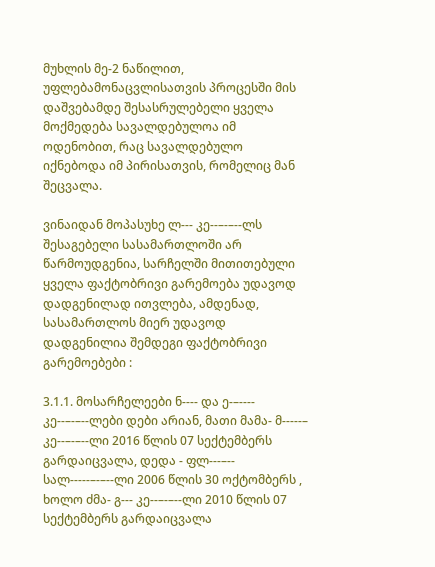მუხლის მე-2 ნაწილით, უფლებამონაცვლისათვის პროცესში მის დაშვებამდე შესასრულებელი ყველა მოქმედება სავალდებულოა იმ ოდენობით, რაც სავალდებულო იქნებოდა იმ პირისათვის, რომელიც მან შეცვალა.

ვინაიდან მოპასუხე ლ--- კე--–-–--ლს შესაგებელი სასამართლოში არ წარმოუდგენია, სარჩელში მითითებული ყველა ფაქტობრივი გარემოება უდავოდ დადგენილად ითვლება, ამდენად, სასამართლოს მიერ უდავოდ დადგენილია შემდეგი ფაქტობრივი გარემოებები :

3.1.1. მოსარჩელეები ნ---- და ე-–---- კე--–-–--ლები დები არიან, მათი მამა- მ-----– კე--–-–--ლი 2016 წლის 07 სექტემბერს გარდაიცვალა, დედა - ფლ---–-- სალ-----–-–--ლი 2006 წლის 30 ოქტომბერს , ხოლო ძმა- გ--- კე--–-–--ლი 2010 წლის 07 სექტემბერს გარდაიცვალა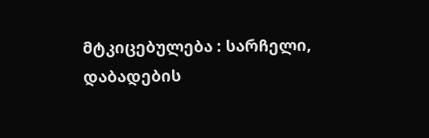მტკიცებულება : სარჩელი, დაბადების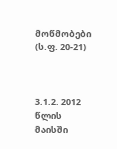მოწმობები (ს.ფ. 20-21)



3.1.2. 2012 წლის მაისში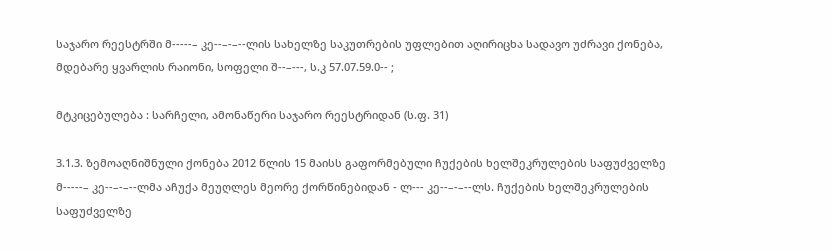საჯარო რეესტრში მ-----– კე--–-–--ლის სახელზე საკუთრების უფლებით აღირიცხა სადავო უძრავი ქონება, მდებარე ყვარლის რაიონი, სოფელი შ--–---, ს.კ 57.07.59.0-- ;

მტკიცებულება : სარჩელი, ამონაწერი საჯარო რეესტრიდან (ს.ფ. 31)

3.1.3. ზემოაღნიშნული ქონება 2012 წლის 15 მაისს გაფორმებული ჩუქების ხელშეკრულების საფუძველზე მ-----– კე--–-–--ლმა აჩუქა მეუღლეს მეორე ქორწინებიდან - ლ--- კე--–-–--ლს. ჩუქების ხელშეკრულების საფუძველზე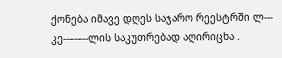ქონება იმავე დღეს საჯარო რეესტრში ლ--- კე--–-–--ლის საკუთრებად აღირიცხა .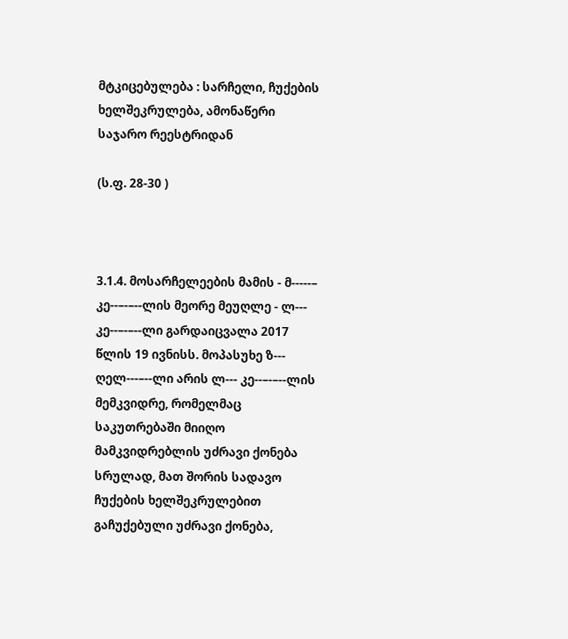მტკიცებულება : სარჩელი, ჩუქების ხელშეკრულება, ამონაწერი საჯარო რეესტრიდან

(ს.ფ. 28-30 )



3.1.4. მოსარჩელეების მამის - მ-----– კე--–-–--ლის მეორე მეუღლე - ლ--- კე--–-–--ლი გარდაიცვალა 2017 წლის 19 ივნისს. მოპასუხე ზ--- ღელ---–--ლი არის ლ--- კე--–-–--ლის მემკვიდრე, რომელმაც საკუთრებაში მიიღო მამკვიდრებლის უძრავი ქონება სრულად, მათ შორის სადავო ჩუქების ხელშეკრულებით გაჩუქებული უძრავი ქონება,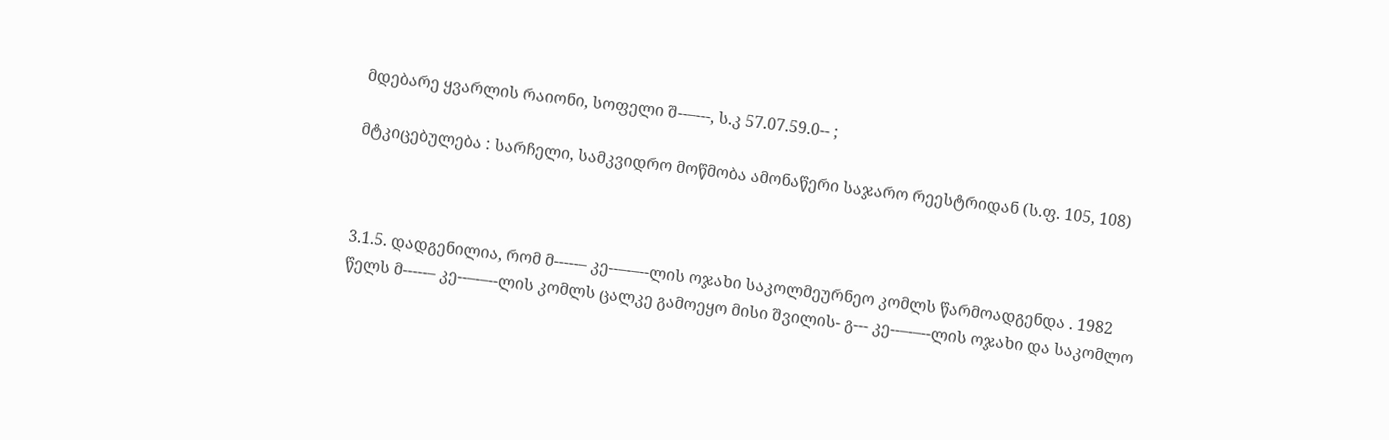მდებარე ყვარლის რაიონი, სოფელი შ--–---, ს.კ 57.07.59.0-- ;

მტკიცებულება : სარჩელი, სამკვიდრო მოწმობა ამონაწერი საჯარო რეესტრიდან (ს.ფ. 105, 108)



3.1.5. დადგენილია, რომ მ-----– კე--–-–--ლის ოჯახი საკოლმეურნეო კომლს წარმოადგენდა . 1982 წელს მ-----– კე--–-–--ლის კომლს ცალკე გამოეყო მისი შვილის- გ--- კე--–-–--ლის ოჯახი და საკომლო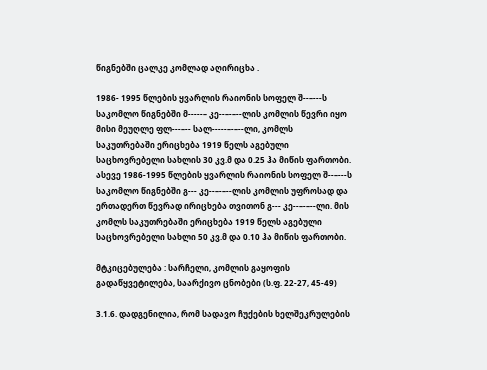წიგნებში ცალკე კომლად აღირიცხა .

1986- 1995 წლების ყვარლის რაიონის სოფელ შ--–---ს საკომლო წიგნებში მ-----– კე--–-–--ლის კომლის წევრი იყო მისი მეუღლე ფლ---–-- სალ-----–-–--ლი, კომლს საკუთრებაში ერიცხება 1919 წელს აგებული საცხოვრებელი სახლის 30 კვ.მ და 0.25 ჰა მიწის ფართობი. ასევე 1986-1995 წლების ყვარლის რაიონის სოფელ შ--–---ს საკომლო წიგნებში გ--- კე--–-–--ლის კომლის უფროსად და ერთადერთ წევრად ირიცხება თვითონ გ--- კე--–-–--ლი. მის კომლს საკუთრებაში ერიცხება 1919 წელს აგებული საცხოვრებელი სახლი 50 კვ.მ და 0.10 ჰა მიწის ფართობი.

მტკიცებულება : სარჩელი, კომლის გაყოფის გადაწყვეტილება, საარქივო ცნობები (ს.ფ. 22-27, 45-49)

3.1.6. დადგენილია, რომ სადავო ჩუქების ხელშეკრულების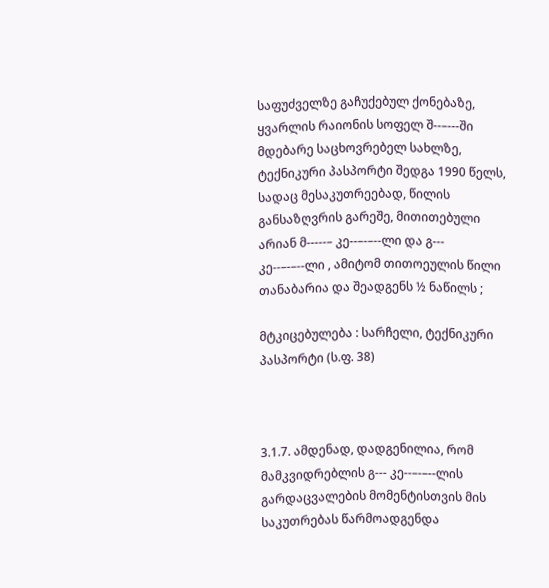საფუძველზე გაჩუქებულ ქონებაზე, ყვარლის რაიონის სოფელ შ--–---ში მდებარე საცხოვრებელ სახლზე, ტექნიკური პასპორტი შედგა 1990 წელს, სადაც მესაკუთრეებად, წილის განსაზღვრის გარეშე, მითითებული არიან მ-----– კე--–-–--ლი და გ--- კე--–-–--ლი , ამიტომ თითოეულის წილი თანაბარია და შეადგენს ½ ნაწილს ;

მტკიცებულება : სარჩელი, ტექნიკური პასპორტი (ს.ფ. 38)



3.1.7. ამდენად, დადგენილია, რომ მამკვიდრებლის გ--- კე--–-–--ლის გარდაცვალების მომენტისთვის მის საკუთრებას წარმოადგენდა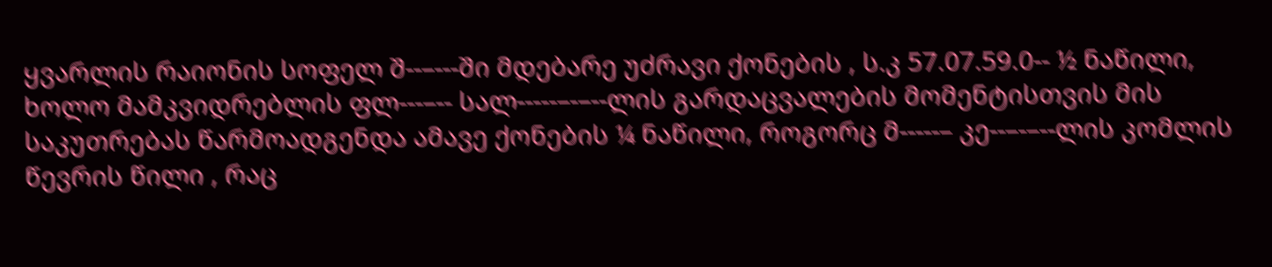ყვარლის რაიონის სოფელ შ--–---ში მდებარე უძრავი ქონების , ს.კ 57.07.59.0-- ½ ნაწილი, ხოლო მამკვიდრებლის ფლ---–-- სალ-----–-–--ლის გარდაცვალების მომენტისთვის მის საკუთრებას წარმოადგენდა ამავე ქონების ¼ ნაწილი, როგორც მ-----– კე--–-–--ლის კომლის წევრის წილი , რაც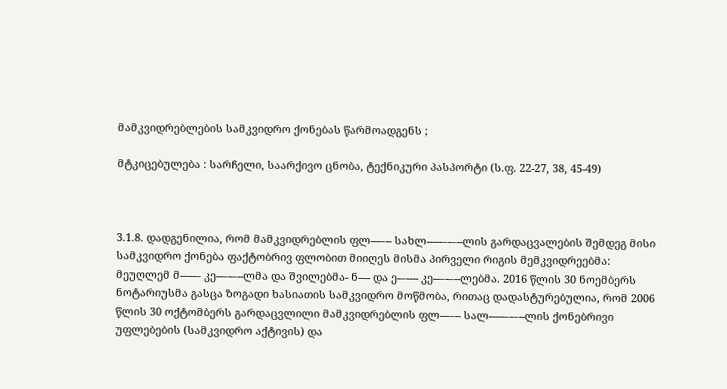მამკვიდრებლების სამკვიდრო ქონებას წარმოადგენს ;

მტკიცებულება : სარჩელი, საარქივო ცნობა, ტექნიკური პასპორტი (ს.ფ. 22-27, 38, 45-49)



3.1.8. დადგენილია, რომ მამკვიდრებლის ფლ---–-- სახლ-----–-–--ლის გარდაცვალების შემდეგ მისი სამკვიდრო ქონება ფაქტობრივ ფლობით მიიღეს მისმა პირველი რიგის მემკვიდრეებმა: მეუღლემ მ-----– კე--–-–--ლმა და შვილებმა- ნ---- და ე-–---- კე--–-–--ლებმა. 2016 წლის 30 ნოემბერს ნოტარიუსმა გასცა ზოგადი ხასიათის სამკვიდრო მოწმობა, რითაც დადასტურებულია, რომ 2006 წლის 30 ოქტომბერს გარდაცვლილი მამკვიდრებლის ფლ---–-- სალ-----–-–--ლის ქონებრივი უფლებების (სამკვიდრო აქტივის) და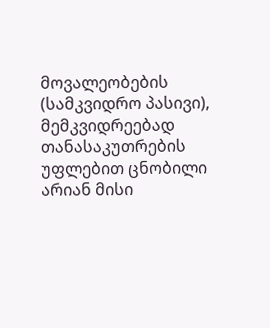მოვალეობების (სამკვიდრო პასივი), მემკვიდრეებად თანასაკუთრების უფლებით ცნობილი არიან მისი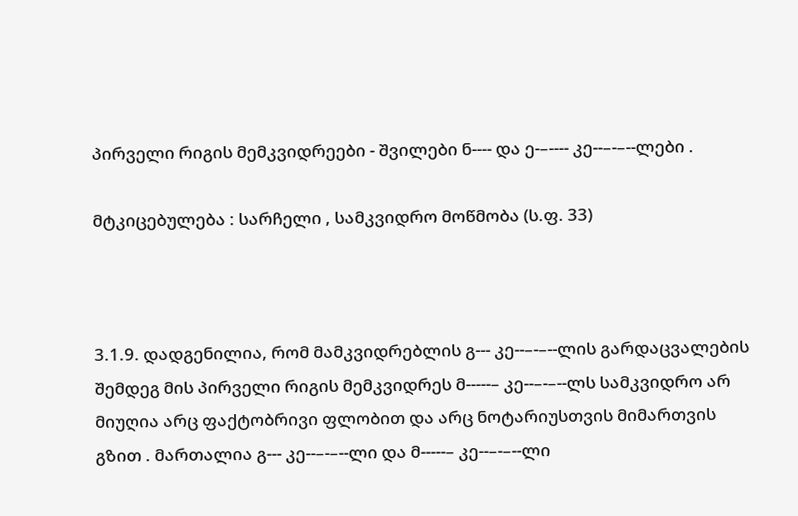პირველი რიგის მემკვიდრეები - შვილები ნ---- და ე-–---- კე--–-–--ლები .

მტკიცებულება : სარჩელი , სამკვიდრო მოწმობა (ს.ფ. 33)



3.1.9. დადგენილია, რომ მამკვიდრებლის გ--- კე--–-–--ლის გარდაცვალების შემდეგ მის პირველი რიგის მემკვიდრეს მ-----– კე--–-–--ლს სამკვიდრო არ მიუღია არც ფაქტობრივი ფლობით და არც ნოტარიუსთვის მიმართვის გზით . მართალია გ--- კე--–-–--ლი და მ-----– კე--–-–--ლი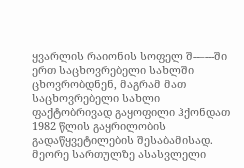ყვარლის რაიონის სოფელ შ--–---ში ერთ საცხოვრებელი სახლში ცხოვრობდნენ, მაგრამ მათ საცხოვრებელი სახლი ფაქტობრივად გაყოფილი ჰქონდათ 1982 წლის გაყრილობის გადაწყვეტილების შესაბამისად. მეორე სართულზე ასასვლელი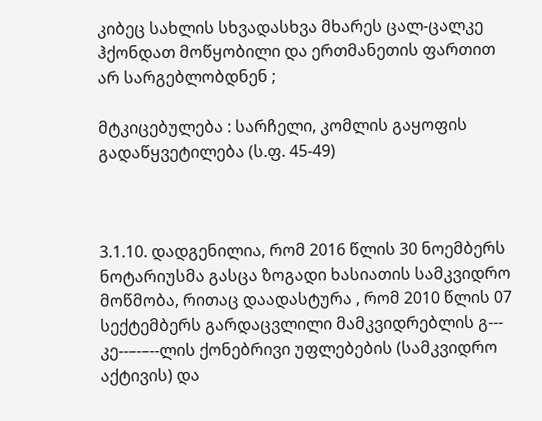კიბეც სახლის სხვადასხვა მხარეს ცალ-ცალკე ჰქონდათ მოწყობილი და ერთმანეთის ფართით არ სარგებლობდნენ ;

მტკიცებულება : სარჩელი, კომლის გაყოფის გადაწყვეტილება (ს.ფ. 45-49)



3.1.10. დადგენილია, რომ 2016 წლის 30 ნოემბერს ნოტარიუსმა გასცა ზოგადი ხასიათის სამკვიდრო მოწმობა, რითაც დაადასტურა , რომ 2010 წლის 07 სექტემბერს გარდაცვლილი მამკვიდრებლის გ--- კე--–-–--ლის ქონებრივი უფლებების (სამკვიდრო აქტივის) და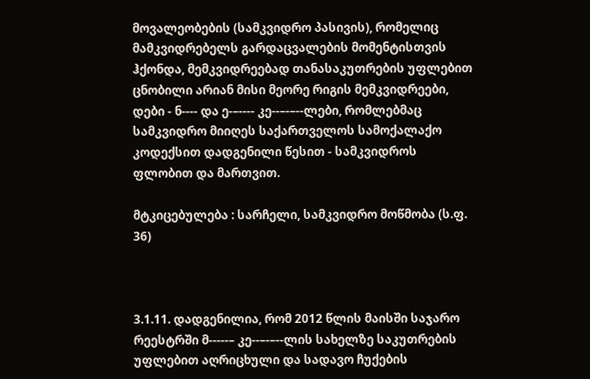მოვალეობების (სამკვიდრო პასივის), რომელიც მამკვიდრებელს გარდაცვალების მომენტისთვის ჰქონდა, მემკვიდრეებად თანასაკუთრების უფლებით ცნობილი არიან მისი მეორე რიგის მემკვიდრეები, დები - ნ---- და ე-–---- კე--–-–--ლები, რომლებმაც სამკვიდრო მიიღეს საქართველოს სამოქალაქო კოდექსით დადგენილი წესით - სამკვიდროს ფლობით და მართვით.

მტკიცებულება : სარჩელი, სამკვიდრო მოწმობა (ს.ფ. 36)



3.1.11. დადგენილია, რომ 2012 წლის მაისში საჯარო რეესტრში მ-----– კე--–-–--ლის სახელზე საკუთრების უფლებით აღრიცხული და სადავო ჩუქების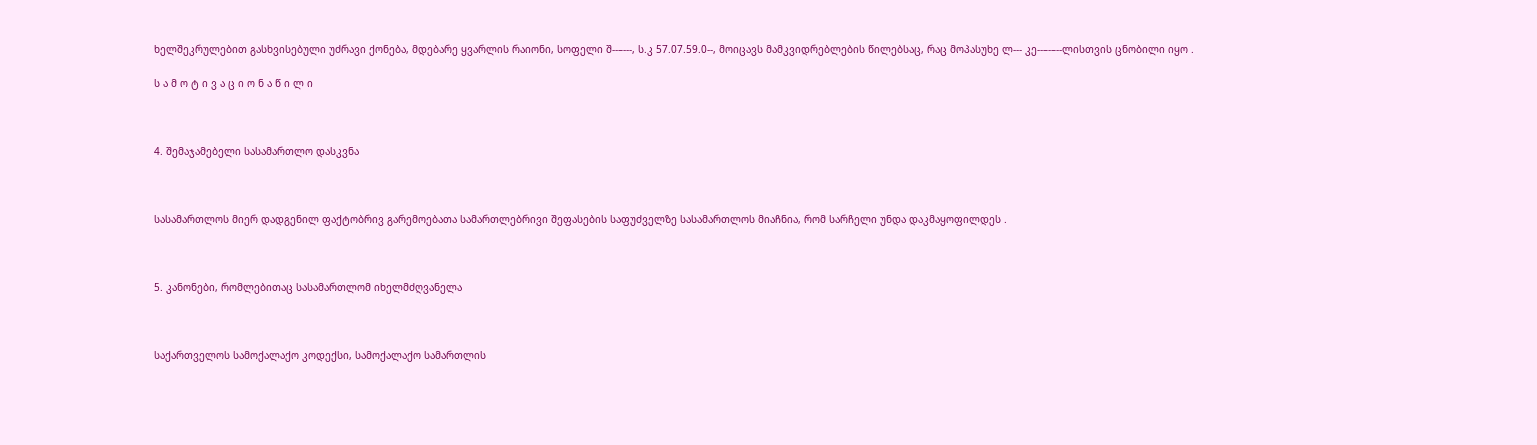ხელშეკრულებით გასხვისებული უძრავი ქონება, მდებარე ყვარლის რაიონი, სოფელი შ--–---, ს.კ 57.07.59.0--, მოიცავს მამკვიდრებლების წილებსაც, რაც მოპასუხე ლ--- კე--–-–--ლისთვის ცნობილი იყო .

ს ა მ ო ტ ი ვ ა ც ი ო ნ ა წ ი ლ ი



4. შემაჯამებელი სასამართლო დასკვნა



სასამართლოს მიერ დადგენილ ფაქტობრივ გარემოებათა სამართლებრივი შეფასების საფუძველზე სასამართლოს მიაჩნია, რომ სარჩელი უნდა დაკმაყოფილდეს .



5. კანონები, რომლებითაც სასამართლომ იხელმძღვანელა



საქართველოს სამოქალაქო კოდექსი, სამოქალაქო სამართლის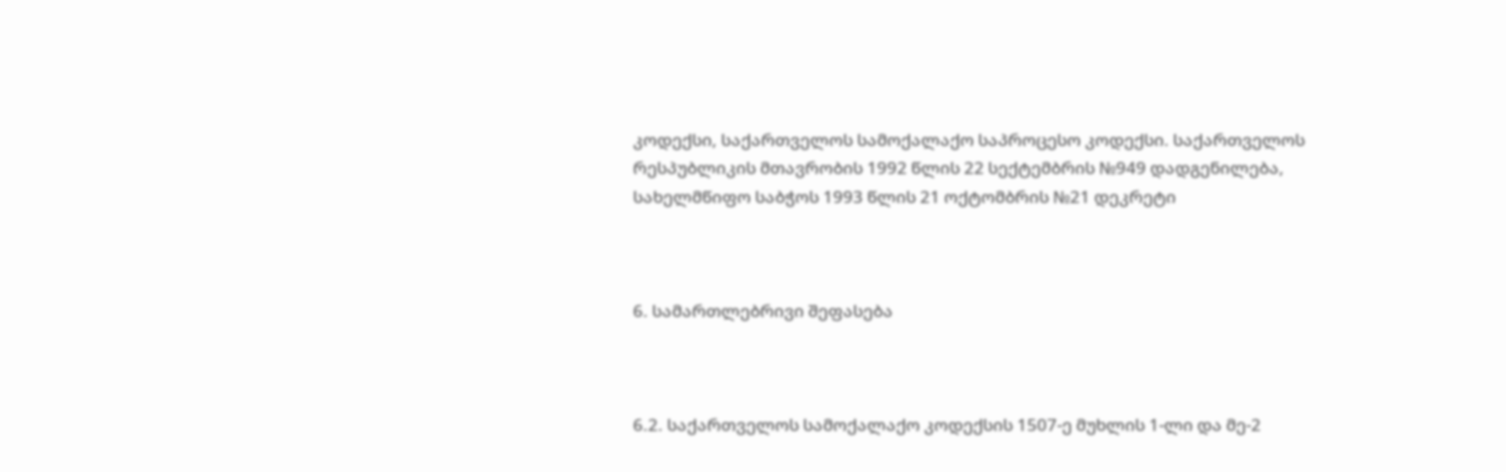კოდექსი, საქართველოს სამოქალაქო საპროცესო კოდექსი. საქართველოს რესპუბლიკის მთავრობის 1992 წლის 22 სექტემბრის №949 დადგენილება, სახელმწიფო საბჭოს 1993 წლის 21 ოქტომბრის №21 დეკრეტი



6. სამართლებრივი შეფასება



6.2. საქართველოს სამოქალაქო კოდექსის 1507-ე მუხლის 1-ლი და მე-2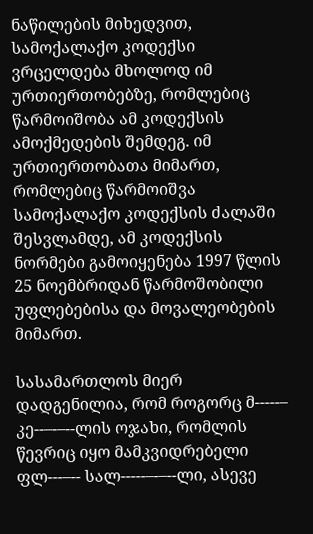ნაწილების მიხედვით, სამოქალაქო კოდექსი ვრცელდება მხოლოდ იმ ურთიერთობებზე, რომლებიც წარმოიშობა ამ კოდექსის ამოქმედების შემდეგ. იმ ურთიერთობათა მიმართ, რომლებიც წარმოიშვა სამოქალაქო კოდექსის ძალაში შესვლამდე, ამ კოდექსის ნორმები გამოიყენება 1997 წლის 25 ნოემბრიდან წარმოშობილი უფლებებისა და მოვალეობების მიმართ.

სასამართლოს მიერ დადგენილია, რომ როგორც მ-----– კე--–-–--ლის ოჯახი, რომლის წევრიც იყო მამკვიდრებელი ფლ---–-- სალ-----–-–--ლი, ასევე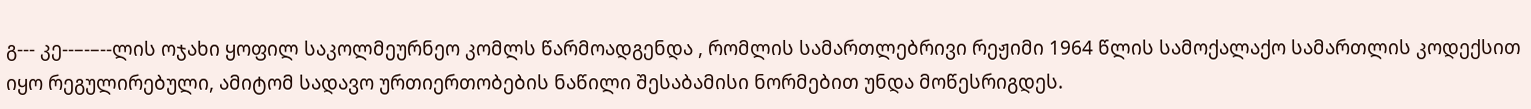გ--- კე--–-–--ლის ოჯახი ყოფილ საკოლმეურნეო კომლს წარმოადგენდა , რომლის სამართლებრივი რეჟიმი 1964 წლის სამოქალაქო სამართლის კოდექსით იყო რეგულირებული, ამიტომ სადავო ურთიერთობების ნაწილი შესაბამისი ნორმებით უნდა მოწესრიგდეს.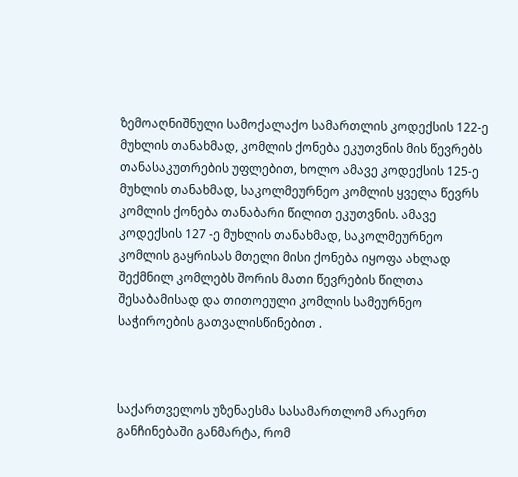ზემოაღნიშნული სამოქალაქო სამართლის კოდექსის 122-ე მუხლის თანახმად, კომლის ქონება ეკუთვნის მის წევრებს თანასაკუთრების უფლებით, ხოლო ამავე კოდექსის 125-ე მუხლის თანახმად, საკოლმეურნეო კომლის ყველა წევრს კომლის ქონება თანაბარი წილით ეკუთვნის. ამავე კოდექსის 127 -ე მუხლის თანახმად, საკოლმეურნეო კომლის გაყრისას მთელი მისი ქონება იყოფა ახლად შექმნილ კომლებს შორის მათი წევრების წილთა შესაბამისად და თითოეული კომლის სამეურნეო საჭიროების გათვალისწინებით .



საქართველოს უზენაესმა სასამართლომ არაერთ განჩინებაში განმარტა, რომ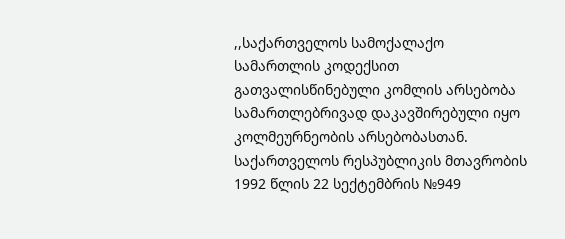,,საქართველოს სამოქალაქო სამართლის კოდექსით გათვალისწინებული კომლის არსებობა სამართლებრივად დაკავშირებული იყო კოლმეურნეობის არსებობასთან. საქართველოს რესპუბლიკის მთავრობის 1992 წლის 22 სექტემბრის №949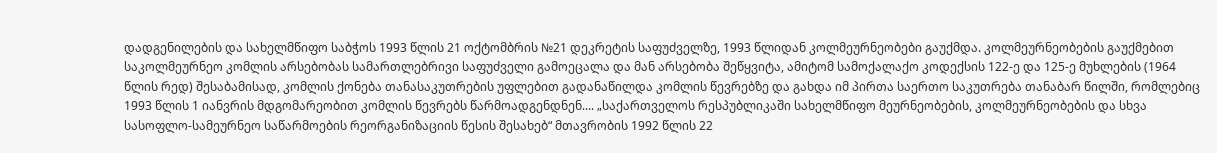დადგენილების და სახელმწიფო საბჭოს 1993 წლის 21 ოქტომბრის №21 დეკრეტის საფუძველზე, 1993 წლიდან კოლმეურნეობები გაუქმდა. კოლმეურნეობების გაუქმებით საკოლმეურნეო კომლის არსებობას სამართლებრივი საფუძველი გამოეცალა და მან არსებობა შეწყვიტა, ამიტომ სამოქალაქო კოდექსის 122-ე და 125-ე მუხლების (1964 წლის რედ) შესაბამისად, კომლის ქონება თანასაკუთრების უფლებით გადანაწილდა კომლის წევრებზე და გახდა იმ პირთა საერთო საკუთრება თანაბარ წილში, რომლებიც 1993 წლის 1 იანვრის მდგომარეობით კომლის წევრებს წარმოადგენდნენ.... „საქართველოს რესპუბლიკაში სახელმწიფო მეურნეობების, კოლმეურნეობების და სხვა სასოფლო-სამეურნეო საწარმოების რეორგანიზაციის წესის შესახებ“ მთავრობის 1992 წლის 22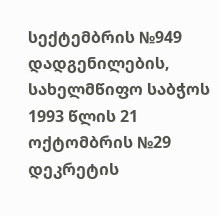სექტემბრის №949 დადგენილების, სახელმწიფო საბჭოს 1993 წლის 21 ოქტომბრის №29 დეკრეტის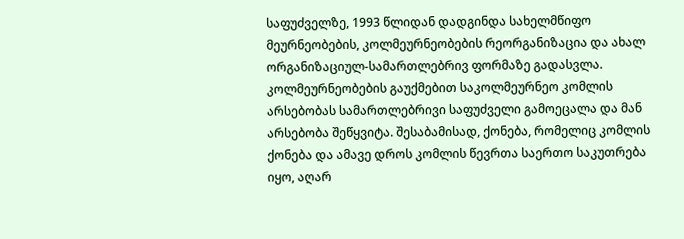საფუძველზე, 1993 წლიდან დადგინდა სახელმწიფო მეურნეობების, კოლმეურნეობების რეორგანიზაცია და ახალ ორგანიზაციულ-სამართლებრივ ფორმაზე გადასვლა. კოლმეურნეობების გაუქმებით საკოლმეურნეო კომლის არსებობას სამართლებრივი საფუძველი გამოეცალა და მან არსებობა შეწყვიტა. შესაბამისად, ქონება, რომელიც კომლის ქონება და ამავე დროს კომლის წევრთა საერთო საკუთრება იყო, აღარ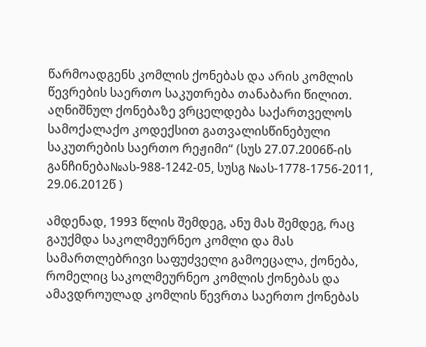წარმოადგენს კომლის ქონებას და არის კომლის წევრების საერთო საკუთრება თანაბარი წილით. აღნიშნულ ქონებაზე ვრცელდება საქართველოს სამოქალაქო კოდექსით გათვალისწინებული საკუთრების საერთო რეჟიმი“ (სუს 27.07.2006წ-ის განჩინება№ას-988-1242-05, სუსგ №ას-1778-1756-2011, 29.06.2012წ )

ამდენად, 1993 წლის შემდეგ, ანუ მას შემდეგ, რაც გაუქმდა საკოლმეურნეო კომლი და მას სამართლებრივი საფუძველი გამოეცალა, ქონება, რომელიც საკოლმეურნეო კომლის ქონებას და ამავდროულად კომლის წევრთა საერთო ქონებას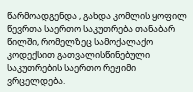წარმოადგენდა , გახდა კომლის ყოფილ წევრთა საერთო საკუთრება თანაბარ წილში, რომელზეც სამოქალაქო კოდექსით გათვალისწინებული საკუთრების საერთო რეჟიმი ვრცელდება.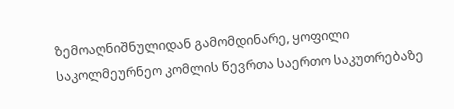ზემოაღნიშნულიდან გამომდინარე, ყოფილი საკოლმეურნეო კომლის წევრთა საერთო საკუთრებაზე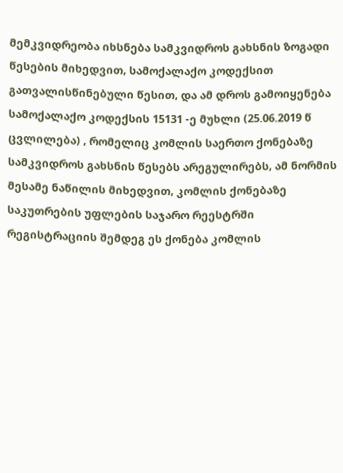მემკვიდრეობა იხსნება სამკვიდროს გახსნის ზოგადი წესების მიხედვით, სამოქალაქო კოდექსით გათვალისწინებული წესით, და ამ დროს გამოიყენება სამოქალაქო კოდექსის 15131 -ე მუხლი (25.06.2019 წ ცვლილება) , რომელიც კომლის საერთო ქონებაზე სამკვიდროს გახსნის წესებს არეგულირებს, ამ ნორმის მესამე ნაწილის მიხედვით, კომლის ქონებაზე საკუთრების უფლების საჯარო რეესტრში რეგისტრაციის შემდეგ ეს ქონება კომლის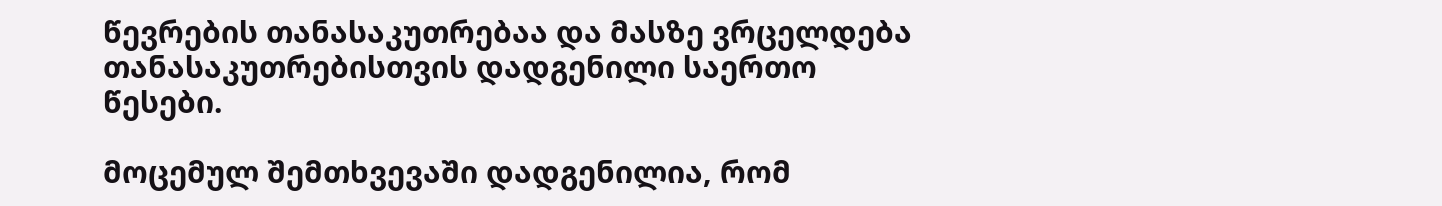წევრების თანასაკუთრებაა და მასზე ვრცელდება თანასაკუთრებისთვის დადგენილი საერთო წესები.

მოცემულ შემთხვევაში დადგენილია, რომ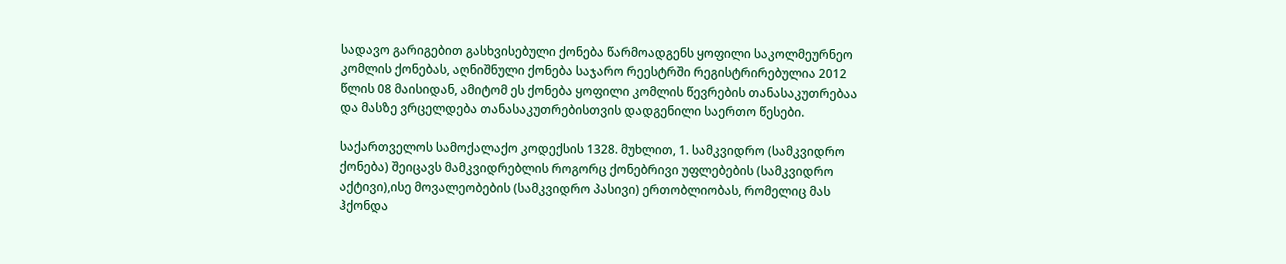სადავო გარიგებით გასხვისებული ქონება წარმოადგენს ყოფილი საკოლმეურნეო კომლის ქონებას, აღნიშნული ქონება საჯარო რეესტრში რეგისტრირებულია 2012 წლის 08 მაისიდან, ამიტომ ეს ქონება ყოფილი კომლის წევრების თანასაკუთრებაა და მასზე ვრცელდება თანასაკუთრებისთვის დადგენილი საერთო წესები.

საქართველოს სამოქალაქო კოდექსის 1328. მუხლით, 1. სამკვიდრო (სამკვიდრო ქონება) შეიცავს მამკვიდრებლის როგორც ქონებრივი უფლებების (სამკვიდრო აქტივი),ისე მოვალეობების (სამკვიდრო პასივი) ერთობლიობას, რომელიც მას ჰქონდა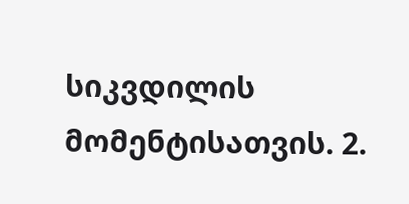სიკვდილის მომენტისათვის. 2.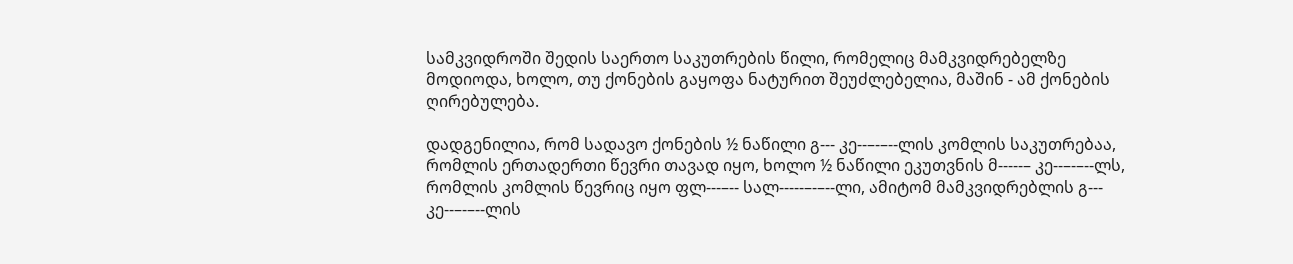სამკვიდროში შედის საერთო საკუთრების წილი, რომელიც მამკვიდრებელზე მოდიოდა, ხოლო, თუ ქონების გაყოფა ნატურით შეუძლებელია, მაშინ - ამ ქონების ღირებულება.

დადგენილია, რომ სადავო ქონების ½ ნაწილი გ--- კე--–-–--ლის კომლის საკუთრებაა, რომლის ერთადერთი წევრი თავად იყო, ხოლო ½ ნაწილი ეკუთვნის მ-----– კე--–-–--ლს, რომლის კომლის წევრიც იყო ფლ---–-- სალ-----–-–--ლი, ამიტომ მამკვიდრებლის გ--- კე--–-–--ლის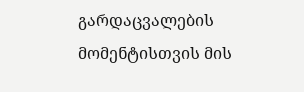გარდაცვალების მომენტისთვის მის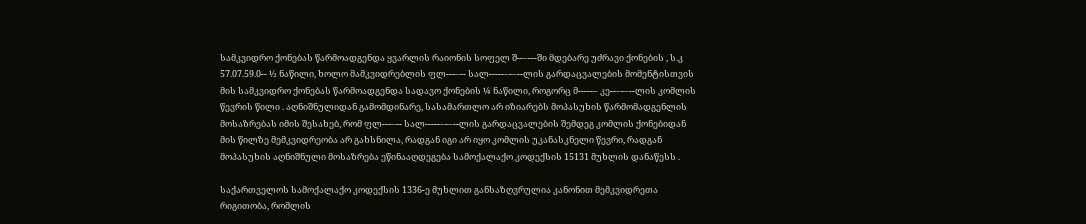სამკვიდრო ქონებას წარმოადგენდა ყვარლის რაიონის სოფელ შ--–---ში მდებარე უძრავი ქონების , ს.კ 57.07.59.0-- ½ ნაწილი, ხოლო მამკვიდრებლის ფლ---–-- სალ-----–-–--ლის გარდაცვალების მომენტისთვის მის სამკვიდრო ქონებას წარმოადგენდა სადავო ქონების ¼ ნაწილი, როგორც მ-----– კე--–-–--ლის კომლის წევრის წილი . აღნიშნულიდან გამომდინარე, სასამართლო არ იზიარებს მოპასუხის წარმომადგენლის მოსაზრებას იმის შესახებ, რომ ფლ---–-- სალ-----–-–--ლის გარდაცვალების შემდეგ კომლის ქონებიდან მის წილზე მემკვიდრეობა არ გახსნილა, რადგან იგი არ იყო კომლის უკანასკნელი წევრი, რადგან მოპასუხის აღნიშნული მოსაზრება ეწინააღდეგება სამოქალაქო კოდექსის 15131 მუხლის დანაწესს .

საქართველოს სამოქალაქო კოდექსის 1336-ე მუხლით განსაზღვრულია კანონით მემკვიდრეთა რიგითობა, რომლის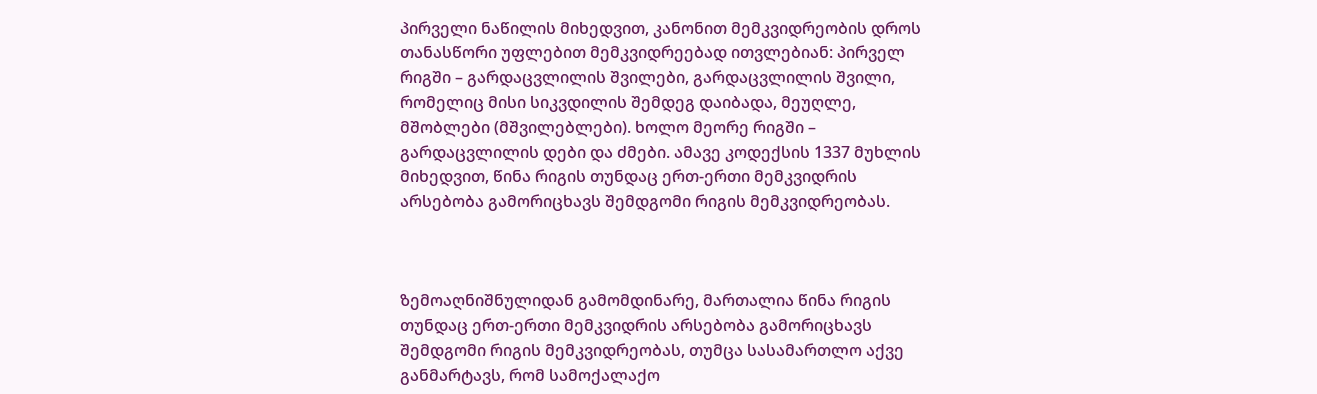პირველი ნაწილის მიხედვით, კანონით მემკვიდრეობის დროს თანასწორი უფლებით მემკვიდრეებად ითვლებიან: პირველ რიგში – გარდაცვლილის შვილები, გარდაცვლილის შვილი, რომელიც მისი სიკვდილის შემდეგ დაიბადა, მეუღლე, მშობლები (მშვილებლები). ხოლო მეორე რიგში – გარდაცვლილის დები და ძმები. ამავე კოდექსის 1337 მუხლის მიხედვით, წინა რიგის თუნდაც ერთ-ერთი მემკვიდრის არსებობა გამორიცხავს შემდგომი რიგის მემკვიდრეობას.



ზემოაღნიშნულიდან გამომდინარე, მართალია წინა რიგის თუნდაც ერთ-ერთი მემკვიდრის არსებობა გამორიცხავს შემდგომი რიგის მემკვიდრეობას, თუმცა სასამართლო აქვე განმარტავს, რომ სამოქალაქო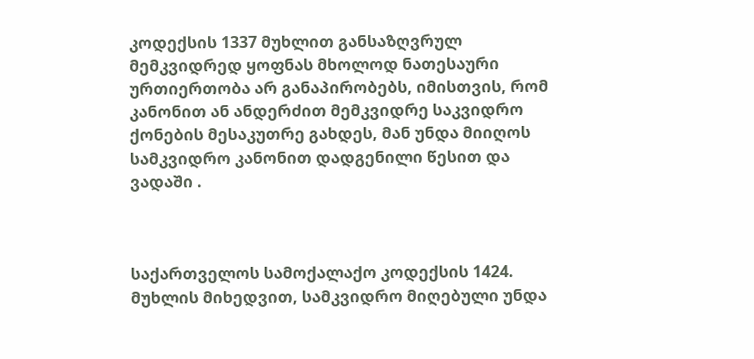კოდექსის 1337 მუხლით განსაზღვრულ მემკვიდრედ ყოფნას მხოლოდ ნათესაური ურთიერთობა არ განაპირობებს, იმისთვის, რომ კანონით ან ანდერძით მემკვიდრე საკვიდრო ქონების მესაკუთრე გახდეს, მან უნდა მიიღოს სამკვიდრო კანონით დადგენილი წესით და ვადაში .



საქართველოს სამოქალაქო კოდექსის 1424. მუხლის მიხედვით, სამკვიდრო მიღებული უნდა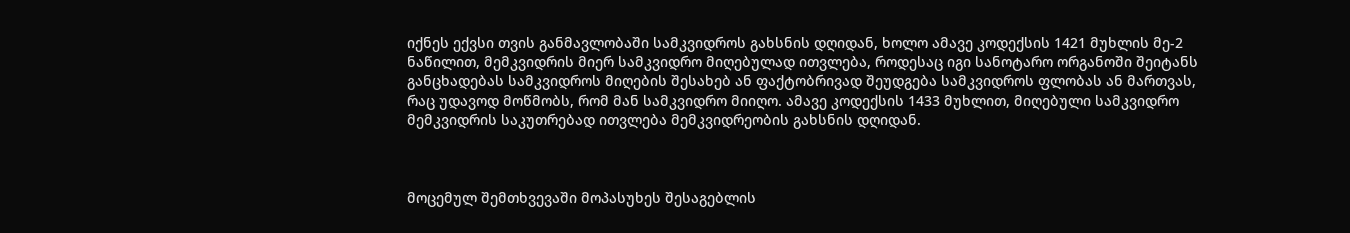იქნეს ექვსი თვის განმავლობაში სამკვიდროს გახსნის დღიდან, ხოლო ამავე კოდექსის 1421 მუხლის მე-2 ნაწილით, მემკვიდრის მიერ სამკვიდრო მიღებულად ითვლება, როდესაც იგი სანოტარო ორგანოში შეიტანს განცხადებას სამკვიდროს მიღების შესახებ ან ფაქტობრივად შეუდგება სამკვიდროს ფლობას ან მართვას, რაც უდავოდ მოწმობს, რომ მან სამკვიდრო მიიღო. ამავე კოდექსის 1433 მუხლით, მიღებული სამკვიდრო მემკვიდრის საკუთრებად ითვლება მემკვიდრეობის გახსნის დღიდან.



მოცემულ შემთხვევაში მოპასუხეს შესაგებლის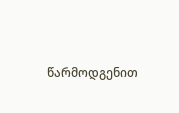წარმოდგენით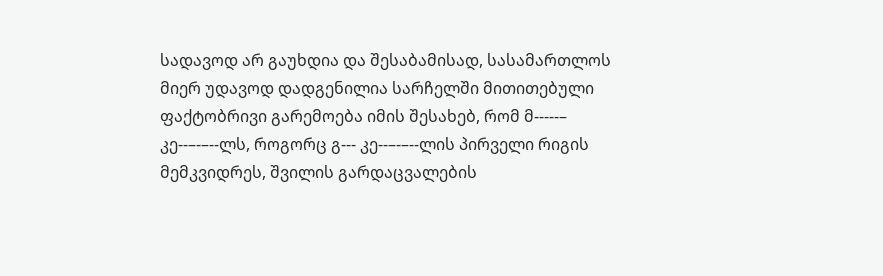სადავოდ არ გაუხდია და შესაბამისად, სასამართლოს მიერ უდავოდ დადგენილია სარჩელში მითითებული ფაქტობრივი გარემოება იმის შესახებ, რომ მ-----– კე--–-–--ლს, როგორც გ--- კე--–-–--ლის პირველი რიგის მემკვიდრეს, შვილის გარდაცვალების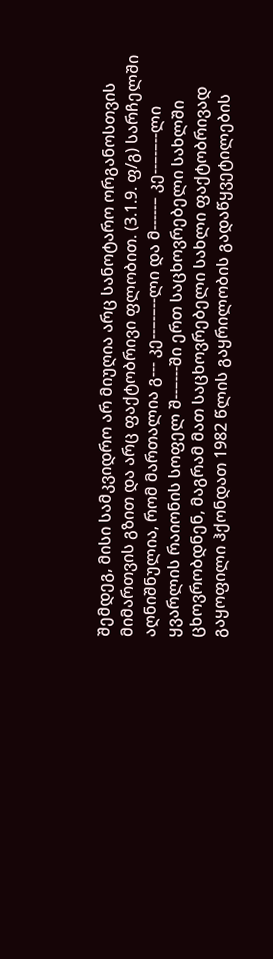შემდეგ, მისი სამკვიდრო არ მიუღია არც სანოტარო ორგანოსთვის მიმართვის გზით და არც ფაქტობრივი ფლობით. (3.1.9. ფ/გ) სარჩელში აღნიშნულია, რომ მართალია გ--- კე--–-–--ლი და მ-----– კე--–-–--ლი ყვარლის რაიონის სოფელ შ--–---ში ერთ საცხოვრებელი სახლში ცხოვრობდნენ, მაგრამ მათ საცხოვრებელი სახლი ფაქტობრივად გაყოფილი ჰქონდათ 1982 წლის გაყრილობის გადაწყვეტილების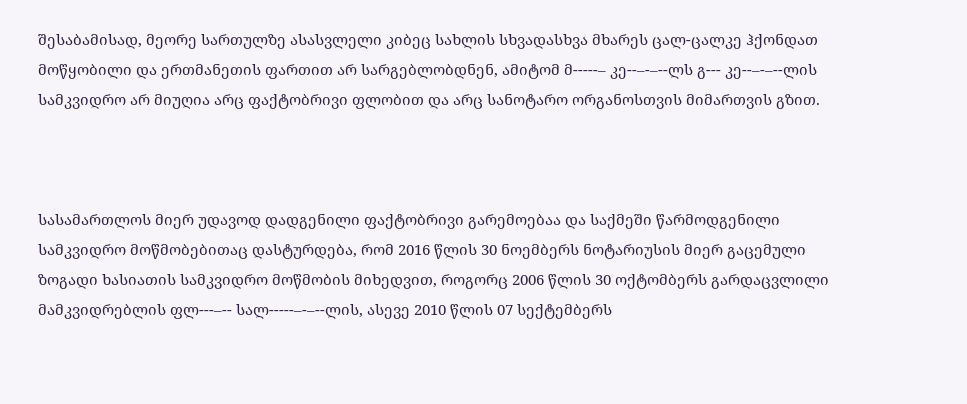შესაბამისად, მეორე სართულზე ასასვლელი კიბეც სახლის სხვადასხვა მხარეს ცალ-ცალკე ჰქონდათ მოწყობილი და ერთმანეთის ფართით არ სარგებლობდნენ, ამიტომ მ-----– კე--–-–--ლს გ--- კე--–-–--ლის სამკვიდრო არ მიუღია არც ფაქტობრივი ფლობით და არც სანოტარო ორგანოსთვის მიმართვის გზით.



სასამართლოს მიერ უდავოდ დადგენილი ფაქტობრივი გარემოებაა და საქმეში წარმოდგენილი სამკვიდრო მოწმობებითაც დასტურდება, რომ 2016 წლის 30 ნოემბერს ნოტარიუსის მიერ გაცემული ზოგადი ხასიათის სამკვიდრო მოწმობის მიხედვით, როგორც 2006 წლის 30 ოქტომბერს გარდაცვლილი მამკვიდრებლის ფლ---–-- სალ-----–-–--ლის, ასევე 2010 წლის 07 სექტემბერს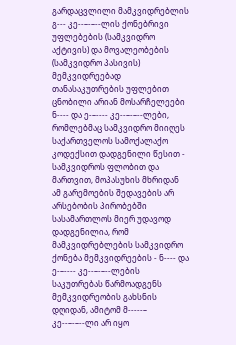გარდაცვლილი მამკვიდრებლის გ--- კე--–-–--ლის ქონებრივი უფლებების (სამკვიდრო აქტივის) და მოვალეობების (სამკვიდრო პასივის) მემკვიდრეებად თანასაკუთრების უფლებით ცნობილი არიან მოსარჩელეები ნ---- და ე-–---- კე--–-–--ლები, რომლებმაც სამკვიდრო მიიღეს საქართველოს სამოქალაქო კოდექსით დადგენილი წესით - სამკვიდროს ფლობით და მართვით, მოპასუხის მხრიდან ამ გარემოების შედავების არ არსებობის პირობებში სასამართლოს მიერ უდავოდ დადგენილია, რომ მამკვიდრებლების სამკვიდრო ქონება მემკვიდრეების - ნ---- და ე-–---- კე--–-–--ლების საკუთრებას წარმოადგენს მემკვიდრეობის გახსნის დღიდან, ამიტომ მ-----– კე--–-–--ლი არ იყო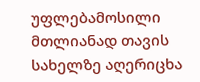უფლებამოსილი მთლიანად თავის სახელზე აღერიცხა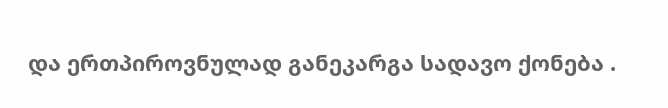და ერთპიროვნულად განეკარგა სადავო ქონება .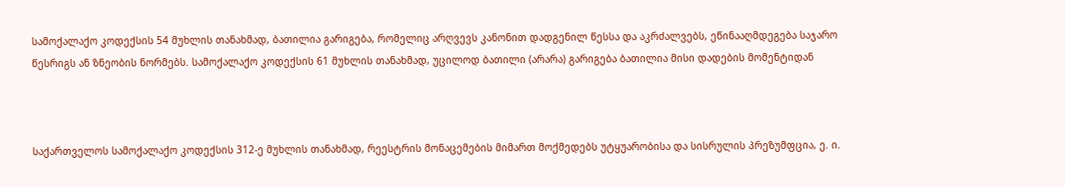სამოქალაქო კოდექსის 54 მუხლის თანახმად, ბათილია გარიგება, რომელიც არღვევს კანონით დადგენილ წესსა და აკრძალვებს, ეწინააღმდეგება საჯარო წესრიგს ან ზნეობის ნორმებს. სამოქალაქო კოდექსის 61 მუხლის თანახმად, უცილოდ ბათილი (არარა) გარიგება ბათილია მისი დადების მომენტიდან



საქართველოს სამოქალაქო კოდექსის 312-ე მუხლის თანახმად, რეესტრის მონაცემების მიმართ მოქმედებს უტყუარობისა და სისრულის პრეზუმფცია, ე. ი.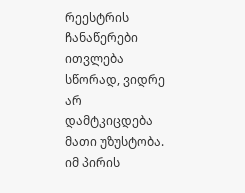რეესტრის ჩანაწერები ითვლება სწორად, ვიდრე არ დამტკიცდება მათი უზუსტობა. იმ პირის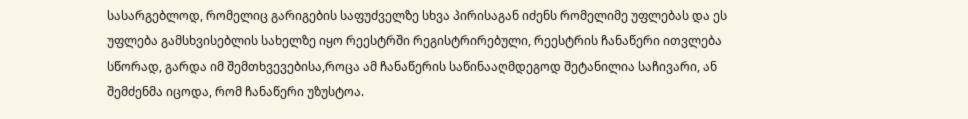სასარგებლოდ, რომელიც გარიგების საფუძველზე სხვა პირისაგან იძენს რომელიმე უფლებას და ეს უფლება გამსხვისებლის სახელზე იყო რეესტრში რეგისტრირებული, რეესტრის ჩანაწერი ითვლება სწორად, გარდა იმ შემთხვევებისა,როცა ამ ჩანაწერის საწინააღმდეგოდ შეტანილია საჩივარი, ან შემძენმა იცოდა, რომ ჩანაწერი უზუსტოა.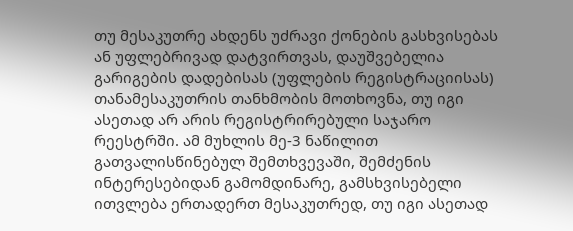თუ მესაკუთრე ახდენს უძრავი ქონების გასხვისებას ან უფლებრივად დატვირთვას, დაუშვებელია გარიგების დადებისას (უფლების რეგისტრაციისას) თანამესაკუთრის თანხმობის მოთხოვნა, თუ იგი ასეთად არ არის რეგისტრირებული საჯარო რეესტრში. ამ მუხლის მე-3 ნაწილით გათვალისწინებულ შემთხვევაში, შემძენის ინტერესებიდან გამომდინარე, გამსხვისებელი ითვლება ერთადერთ მესაკუთრედ, თუ იგი ასეთად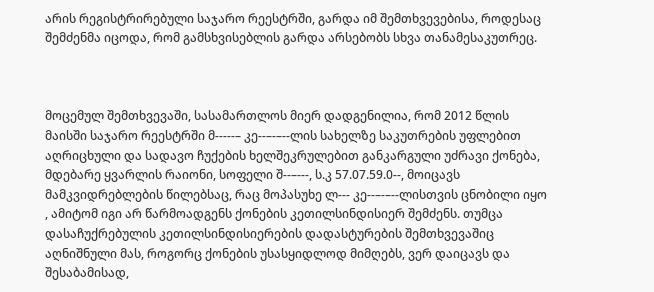არის რეგისტრირებული საჯარო რეესტრში, გარდა იმ შემთხვევებისა, როდესაც შემძენმა იცოდა, რომ გამსხვისებლის გარდა არსებობს სხვა თანამესაკუთრეც.



მოცემულ შემთხვევაში, სასამართლოს მიერ დადგენილია, რომ 2012 წლის მაისში საჯარო რეესტრში მ-----– კე--–-–--ლის სახელზე საკუთრების უფლებით აღრიცხული და სადავო ჩუქების ხელშეკრულებით განკარგული უძრავი ქონება, მდებარე ყვარლის რაიონი, სოფელი შ--–---, ს.კ 57.07.59.0--, მოიცავს მამკვიდრებლების წილებსაც, რაც მოპასუხე ლ--- კე--–-–--ლისთვის ცნობილი იყო , ამიტომ იგი არ წარმოადგენს ქონების კეთილსინდისიერ შემძენს. თუმცა დასაჩუქრებულის კეთილსინდისიერების დადასტურების შემთხვევაშიც აღნიშნული მას, როგორც ქონების უსასყიდლოდ მიმღებს, ვერ დაიცავს და შესაბამისად,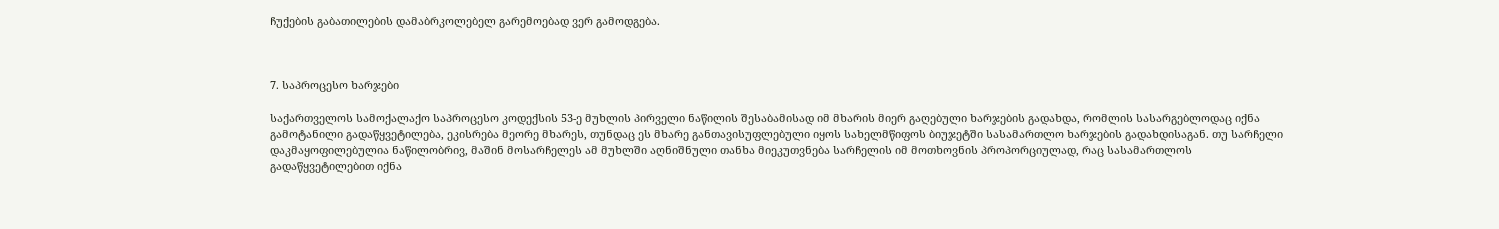ჩუქების გაბათილების დამაბრკოლებელ გარემოებად ვერ გამოდგება.



7. საპროცესო ხარჯები

საქართველოს სამოქალაქო საპროცესო კოდექსის 53-ე მუხლის პირველი ნაწილის შესაბამისად იმ მხარის მიერ გაღებული ხარჯების გადახდა, რომლის სასარგებლოდაც იქნა გამოტანილი გადაწყვეტილება, ეკისრება მეორე მხარეს, თუნდაც ეს მხარე განთავისუფლებული იყოს სახელმწიფოს ბიუჯეტში სასამართლო ხარჯების გადახდისაგან. თუ სარჩელი დაკმაყოფილებულია ნაწილობრივ, მაშინ მოსარჩელეს ამ მუხლში აღნიშნული თანხა მიეკუთვნება სარჩელის იმ მოთხოვნის პროპორციულად, რაც სასამართლოს გადაწყვეტილებით იქნა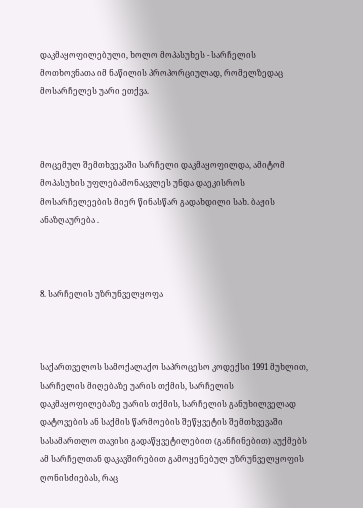დაკმაყოფილებული, ხოლო მოპასუხეს - სარჩელის მოთხოვნათა იმ ნაწილის პროპორციულად, რომელზედაც მოსარჩელეს უარი ეთქვა.



მოცემულ შემთხვევაში სარჩელი დაკმაყოფილდა, ამიტომ მოპასუხის უფლებამონაცვლეს უნდა დაეკისროს მოსარჩელეების მიერ წინასწარ გადახდილი სახ. ბაჟის ანაზღაურება .



8. სარჩელის უზრუნველყოფა



საქართველოს სამოქალაქო საპროცესო კოდექსი 1991 მუხლით, სარჩელის მიღებაზე უარის თქმის, სარჩელის დაკმაყოფილებაზე უარის თქმის, სარჩელის განუხილველად დატოვების ან საქმის წარმოების შეწყვეტის შემთხვევაში სასამართლო თავისი გადაწყვეტილებით (განჩინებით) აუქმებს ამ სარჩელთან დაკავშირებით გამოყენებულ უზრუნველყოფის ღონისძიებას, რაც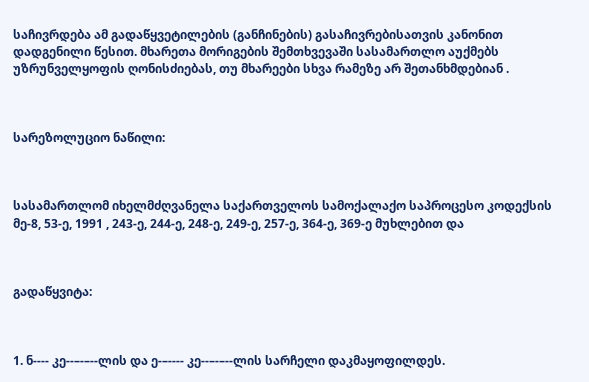საჩივრდება ამ გადაწყვეტილების (განჩინების) გასაჩივრებისათვის კანონით დადგენილი წესით. მხარეთა მორიგების შემთხვევაში სასამართლო აუქმებს უზრუნველყოფის ღონისძიებას, თუ მხარეები სხვა რამეზე არ შეთანხმდებიან .



სარეზოლუციო ნაწილი:



სასამართლომ იხელმძღვანელა საქართველოს სამოქალაქო საპროცესო კოდექსის მე-8, 53-ე, 1991 , 243-ე, 244-ე, 248-ე, 249-ე, 257-ე, 364-ე, 369-ე მუხლებით და



გადაწყვიტა:



1. ნ---- კე--–-–--ლის და ე-–---- კე--–-–--ლის სარჩელი დაკმაყოფილდეს.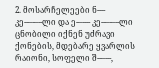2. მოსარჩელეები ნ---- კე--–-–--ლი და ე-–---- კე--–-–--ლი ცნობილი იქნენ უძრავი ქონების, მდებარე ყვარლის რაიონი, სოფელი შ--–---,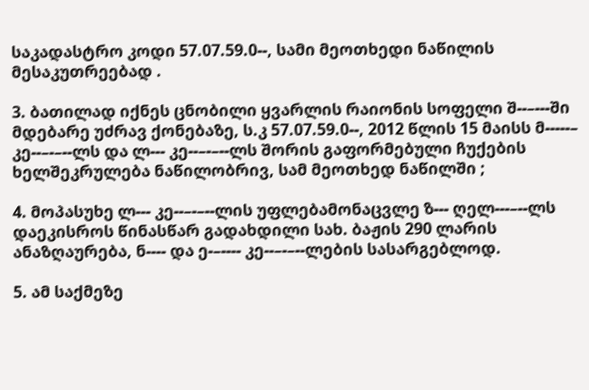საკადასტრო კოდი 57.07.59.0--, სამი მეოთხედი ნაწილის მესაკუთრეებად .

3. ბათილად იქნეს ცნობილი ყვარლის რაიონის სოფელი შ--–---ში მდებარე უძრავ ქონებაზე, ს.კ 57.07.59.0--, 2012 წლის 15 მაისს მ-----– კე--–-–--ლს და ლ--- კე--–-–--ლს შორის გაფორმებული ჩუქების ხელშეკრულება ნაწილობრივ, სამ მეოთხედ ნაწილში ;

4. მოპასუხე ლ--- კე--–-–--ლის უფლებამონაცვლე ზ--- ღელ---–--ლს დაეკისროს წინასწარ გადახდილი სახ. ბაჟის 290 ლარის ანაზღაურება, ნ---- და ე-–---- კე--–-–--ლების სასარგებლოდ.

5. ამ საქმეზე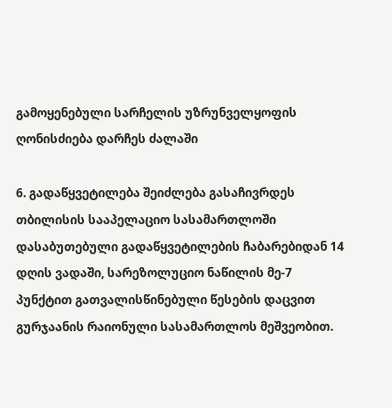გამოყენებული სარჩელის უზრუნველყოფის ღონისძიება დარჩეს ძალაში

6. გადაწყვეტილება შეიძლება გასაჩივრდეს თბილისის სააპელაციო სასამართლოში დასაბუთებული გადაწყვეტილების ჩაბარებიდან 14 დღის ვადაში, სარეზოლუციო ნაწილის მე-7 პუნქტით გათვალისწინებული წესების დაცვით გურჯაანის რაიონული სასამართლოს მეშვეობით.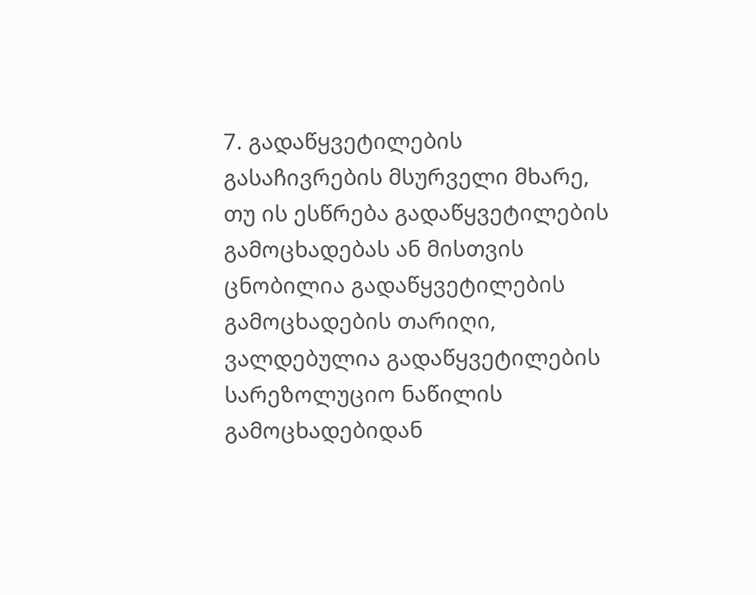7. გადაწყვეტილების გასაჩივრების მსურველი მხარე, თუ ის ესწრება გადაწყვეტილების გამოცხადებას ან მისთვის ცნობილია გადაწყვეტილების გამოცხადების თარიღი, ვალდებულია გადაწყვეტილების სარეზოლუციო ნაწილის გამოცხადებიდან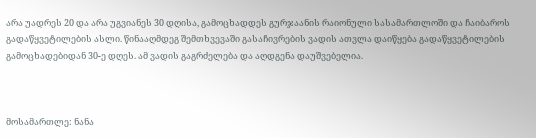არა უადრეს 20 და არა უგვიანეს 30 დღისა, გამოცხადდეს გურჯაანის რაიონული სასამართლოში და ჩაიბაროს გადაწყვეტილების ასლი. წინააღმდეგ შემთხვევაში გასაჩივრების ვადის ათვლა დაიწყება გადაწყვეტილების გამოცხადებიდან 30-ე დღეს. ამ ვადის გაგრძელება და აღდგენა დაუშვებელია.



მოსამართლე: ნანა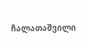ჩალათაშვილი